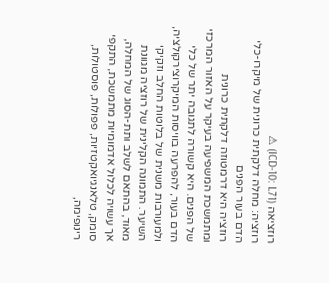רוזציאה (ICD-10: L71) ⚠
רוזציה: מחלה דלקתית כרונית של מיקרו-כלי הדם בעור הפנים
רוזציה היא דרמטוזה דלקתית כרונית ומתמשכת המשפיעה בעיקר על האזור המרכזי של הפנים. היא קשורה לתגובה יתר של כלי הדם בעור, להפרעה בוויסות המיקרוצירקולציה, ולמעורבות משנית של בלוטות החלב וזקיקי השיער. התמונה הקלינית של רוזציה מגוונת מאוד, בהתאם לשלב ותת-הסוג של המחלה, אך עשויה לכלול אדמומיות מתמשכת, התקפי סומק, טלאנגיואקטזיות, פפולות, פוסטולות, רינופימה,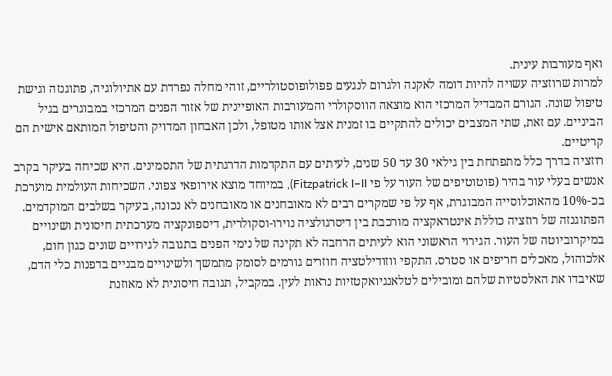ואף מעורבות עינית.
למרות שרוזציה עשויה להיות דומה לאקנה ולגרום לנגעים פפולופוסטולריים, זוהי מחלה נפרדת עם אתיולוגיה, פתוגנזה וגישת טיפול שונה. הגורם המבדיל המרכזי הוא מוצאה הווסקולרי והמעורבות האופיינית של אזור הפנים המרכזי במבוגרים בגיל הביניים. עם זאת, שתי המצבים יכולים להתקיים בו זמנית אצל אותו מטופל, ולכן האבחון המדויק והטיפול המותאם אישית הם קריטיים.
רוזציה בדרך כלל מתפתחת בין גילאי 30 עד 50 שנים, לעיתים עם התקדמות הדרגתית של התסמינים. היא שכיחה בעיקר בקרב אנשים בעלי עור בהיר (פוטוטיפים של העור על פי Fitzpatrick I–II), במיוחד מוצא אירופאי צפוני. השכיחות העולמית מוערכת בכ-10% מהאוכלוסייה המבוגרת, אף על פי שמקרים רבים לא מאובחנים או מאובחנים לא נכונה, בעיקר בשלבים המוקדמים.
הפתוגנזה של רוזציה כוללת אינטראקציה מורכבת בין דיסרגולציה נוירו-וסקולרית, דיספונקציה מערכתית חיסונית ושינויים במיקרוביוטה של העור. הגירוי הראשוני הוא לעיתים הרחבה לא תקינה של נימי הפנים בתגובה לגירויים שונים כגון חום, אלכוהול, מאכלים חריפים או סטרס. התקפי ווזודילטציה חוזרים גורמים לסומק מתמשך ולשינויים מבניים בדפנות כלי הדם, שאיבדו את האלסטיות שלהם ומובילים לטלאנגיואקטזיות נראות לעין. במקביל, תגובה חיסונית לא מאוזנת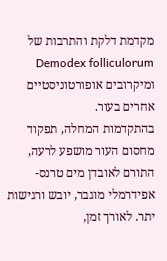מקדמת דלקת והתרבות של Demodex folliculorum ומיקרובים אופורטוניסטיים אחרים בעור.
בהתקדמות המחלה, תפקוד מחסום העור מושפע לרעה, התורם לאובדן מים טרנס-אפידרמלי מוגבר, יובש ורגישות יתר. לאורך זמן,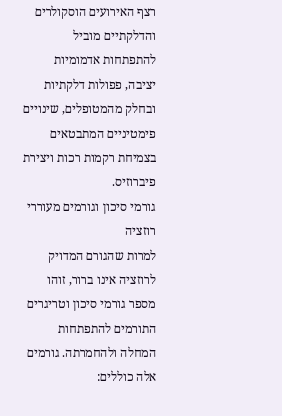רצף האירועים הוסקולרים והדלקתיים מוביל להתפתחות אדמומיות יציבה, פפולות דלקתיות ובחלק מהמטופלים, שינויים פימטיניים המתבטאים בצמיחת רקמות רכות ויצירת פיברוזיס.
גורמי סיכון וגורמים מעוררי רוזציה
למרות שהגורם המדויק לרוזציה אינו ברור, זוהו מספר גורמי סיכון וטריגרים התורמים להתפתחות המחלה ולהחמרתה. גורמים אלה כוללים: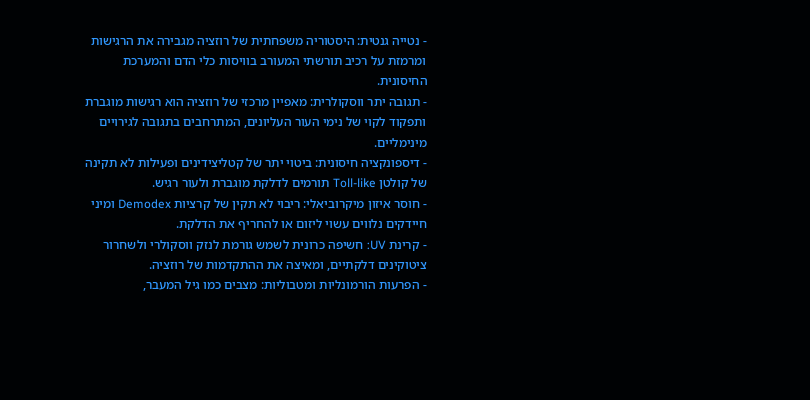- נטייה גנטית: היסטוריה משפחתית של רוזציה מגבירה את הרגישות ומרמזת על רכיב תורשתי המעורב בוויסות כלי הדם והמערכת החיסונית.
- תגובה יתר ווסקולרית: מאפיין מרכזי של רוזציה הוא רגישות מוגברת ותפקוד לקוי של נימי העור העליונים, המתרחבים בתגובה לגירויים מינימליים.
- דיספונקציה חיסונית: ביטוי יתר של קטליצידינים ופעילות לא תקינה של קולטן Toll-like תורמים לדלקת מוגברת ולעור רגיש.
- חוסר איזון מיקרוביאלי: ריבוי לא תקין של קרציות Demodex ומיני חיידקים נלווים עשוי ליזום או להחריף את הדלקת.
- קרינת UV: חשיפה כרונית לשמש גורמת לנזק ווסקולרי ולשחרור ציטוקינים דלקתיים, ומאיצה את ההתקדמות של רוזציה.
- הפרעות הורמונליות ומטבוליות: מצבים כמו גיל המעבר,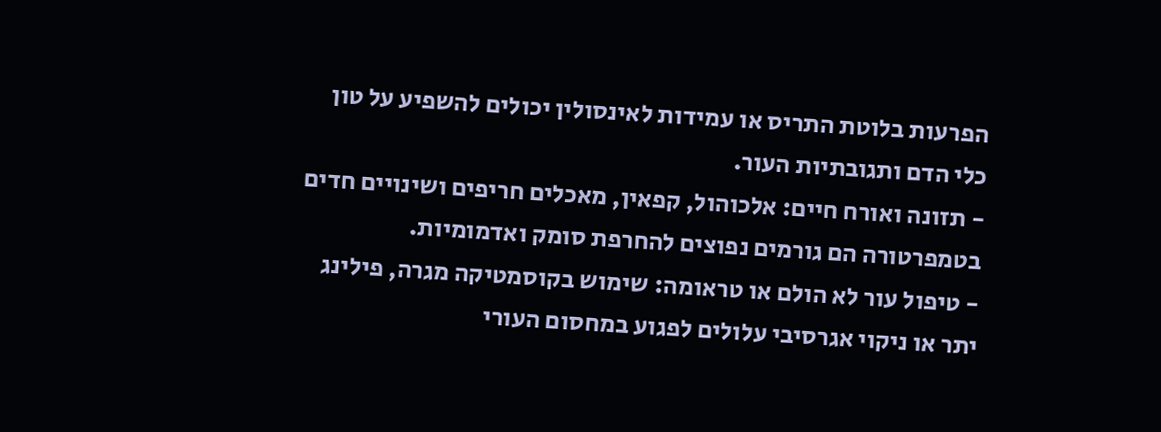הפרעות בלוטת התריס או עמידות לאינסולין יכולים להשפיע על טון כלי הדם ותגובתיות העור.
- תזונה ואורח חיים: אלכוהול, קפאין, מאכלים חריפים ושינויים חדים בטמפרטורה הם גורמים נפוצים להחרפת סומק ואדמומיות.
- טיפול עור לא הולם או טראומה: שימוש בקוסמטיקה מגרה, פילינג יתר או ניקוי אגרסיבי עלולים לפגוע במחסום העורי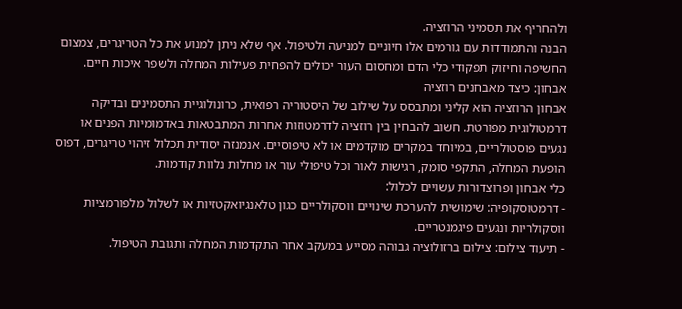ולהחריף את תסמיני הרוזציה.
הבנה והתמודדות עם גורמים אלו חיוניים למניעה ולטיפול. אף שלא ניתן למנוע את כל הטריגרים, צמצום החשיפה וחיזוק תפקודי כלי הדם ומחסום העור יכולים להפחית פעילות המחלה ולשפר איכות חיים.
אבחון: כיצד מאבחנים רוזציה
אבחון הרוזציה הוא קליני ומתבסס על שילוב של היסטוריה רפואית, כרונולוגיית התסמינים ובדיקה דרמטולוגית מפורטת. חשוב להבחין בין רוזציה לדרמטוזות אחרות המתבטאות באדמומיות הפנים או נגעים פוסטולריים, במיוחד במקרים מוקדמים או לא טיפוסיים. אנמנזה יסודית תכלול זיהוי טריגרים, דפוס הופעת המחלה, התקפי סומק, רגישות לאור וכל טיפולי עור או מחלות נלוות קודמות.
כלי אבחון ופרוצדורות עשויים לכלול:
- דרמטוסקופיה: שימושית להערכת שינויים ווסקולריים כגון טלאנגיואקטזיות או לשלול מלפורמציות ווסקולריות ונגעים פיגמנטריים.
- תיעוד צילום: צילום ברזולוציה גבוהה מסייע במעקב אחר התקדמות המחלה ותגובת הטיפול.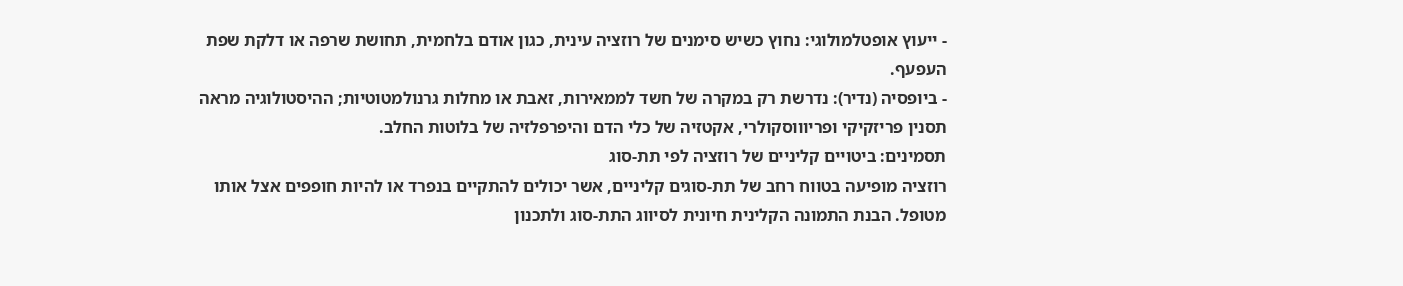- ייעוץ אופטלמולוגי: נחוץ כשיש סימנים של רוזציה עינית, כגון אודם בלחמית, תחושת שרפה או דלקת שפת העפעף.
- ביופסיה (נדיר): נדרשת רק במקרה של חשד לממאירות, זאבת או מחלות גרנולמטוטיות; ההיסטולוגיה מראה תסנין פריזקיקי ופריוווסקולרי, אקטזיה של כלי הדם והיפרפלזיה של בלוטות החלב.
תסמינים: ביטויים קליניים של רוזציה לפי תת-סוג
רוזציה מופיעה בטווח רחב של תת-סוגים קליניים, אשר יכולים להתקיים בנפרד או להיות חופפים אצל אותו מטופל. הבנת התמונה הקלינית חיונית לסיווג התת-סוג ולתכנון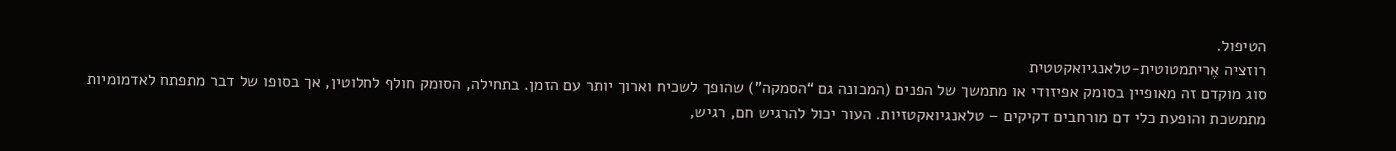הטיפול.
רוזציה אֶריתמטוטית-טלאנגיואקטטית
סוג מוקדם זה מאופיין בסומק אפיזודי או מתמשך של הפנים (המכונה גם “הסמקה”) שהופך לשכיח וארוך יותר עם הזמן. בתחילה, הסומק חולף לחלוטין, אך בסופו של דבר מתפתח לאדמומיות מתמשכת והופעת כלי דם מורחבים דקיקים – טלאנגיואקטזיות. העור יכול להרגיש חם, רגיש,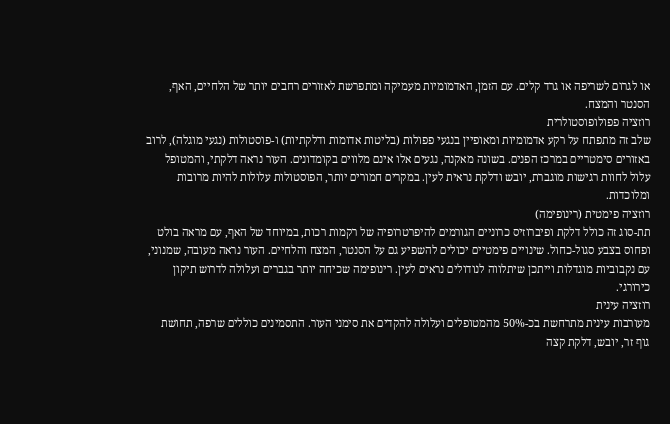או לגרום לשריפה או גרד קלים. עם הזמן, האדמומיות מעמיקה ומתפרשת לאזורים רחבים יותר של הלחיים, האף, הסנטר והמצח.
רוזציה פפולופוסטולרית
שלב זה מתפתח על רקע אדמומיות ומאופיין בנגעי פפולות (בליטות אדומות ודלקתיות) ו-פוסטולות (נגעי מוגלה), לרוב באזורים סימטריים במרכז הפנים. בשונה מאקנה, נגעים אלו אינם מלווים בקומדונים. העור נראה דלקתי, והמטופל עלול לחוות רגישות מוגברת, יובש ודלקת נראית לעין. במקרים חמורים יותר, הפוסטולות עלולות להיות מרובות ומלוכדות.
רוזציה פימטית (רינופימה)
תת-סוג זה כולל דלקת ופיברוזיס כרוניים הגורמים להיפרטרופיה של רקמות רכות, במיוחד של האף, עם מראה בולט ופחוס בצבע סגול-כחול. שינויים פימטיים יכולים להשפיע גם על הסנטר, המצח והלחיים. העור נראה מעובה, שמנוני, עם נקבוביות מוגדלות וייתכן שיתלווה לנודולים נראים לעין. רינופימה שכיחה יותר בגברים ועלולה לדרוש תיקון כירורגי.
רוזציה עינית
מעורבות עינית מתרחשת בכ-50% מהמטופלים ועלולה להקדים את סימני העור. התסמינים כוללים שרפה, תחושת גוף זר, יובש, דלקת קצה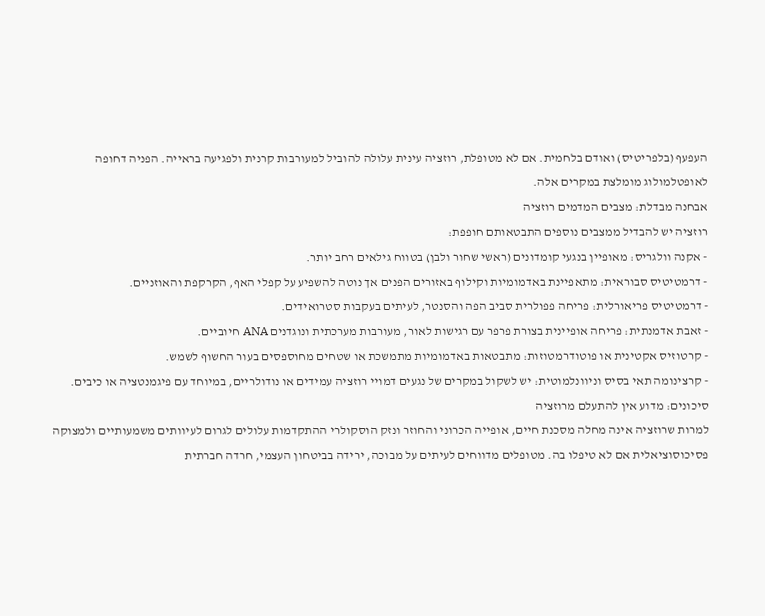העפעף (בלפריטיס) ואודם בלחמית. אם לא מטופלת, רוזציה עינית עלולה להוביל למעורבות קרנית ולפגיעה בראייה. הפניה דחופה לאופטלמולוג מומלצת במקרים אלה.
אבחנה מבדלת: מצבים המדמים רוזציה
רוזציה יש להבדיל ממצבים נוספים התבטאותם חופפת:
- אקנה וולגריס: מאופיין בנגעי קומדונים (ראשי שחור ולבן) בטווח גילאים רחב יותר.
- דרמטיטיס סבוראית: מתאפיינת באדמומיות וקילוף באזורים הפנים אך נוטה להשפיע על קפלי האף, הקרקפת והאוזניים.
- דרמטיטיס פריאורלית: פריחה פפולרית סביב הפה והסנטר, לעיתים בעקבות סטרואידים.
- זאבת אדמנתית: פריחה אופיינית בצורת פרפר עם רגישות לאור, מעורבות מערכתית ונוגדנים ANA חיוביים.
- קרטוזיס אקטינית או פוטודרמטוזות: מתבטאות באדמומיות מתמשכת או שטחים מחוספסים בעור החשוף לשמש.
- קרצינומה תאי בסיס וניוונלמוטית: יש לשקול במקרים של נגעים דמויי רוזציה עמידים או נודולריים, במיוחד עם פיגמנטציה או כיבים.
סיכונים: מדוע אין להתעלם מרוזציה
למרות שרוזציה אינה מחלה מסכנת חיים, אופייה הכרוני והחוזר ונזק הוסקולרי ההתקדמות עלולים לגרום לעיוותים משמעותיים ולמצוקה פסיכוסוציאלית אם לא טיפלו בה. מטופלים מדווחים לעיתים על מבוכה, ירידה בביטחון העצמי, חרדה חברתית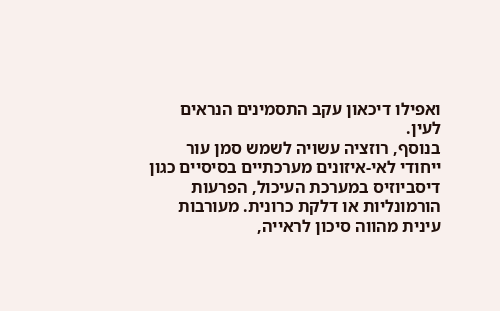ואפילו דיכאון עקב התסמינים הנראים לעין.
בנוסף, רוזציה עשויה לשמש סמן עור ייחודי לאי-איזונים מערכתיים בסיסיים כגון דיסביוזיס במערכת העיכול, הפרעות הורמונליות או דלקת כרונית. מעורבות עינית מהווה סיכון לראייה,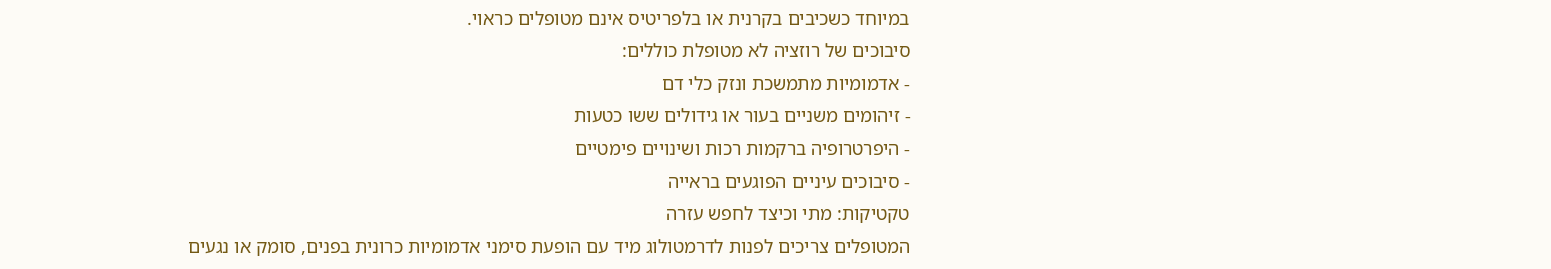במיוחד כשכיבים בקרנית או בלפריטיס אינם מטופלים כראוי.
סיבוכים של רוזציה לא מטופלת כוללים:
- אדמומיות מתמשכת ונזק כלי דם
- זיהומים משניים בעור או גידולים ששו כטעות
- היפרטרופיה ברקמות רכות ושינויים פימטיים
- סיבוכים עיניים הפוגעים בראייה
טקטיקות: מתי וכיצד לחפש עזרה
המטופלים צריכים לפנות לדרמטולוג מיד עם הופעת סימני אדמומיות כרונית בפנים, סומק או נגעים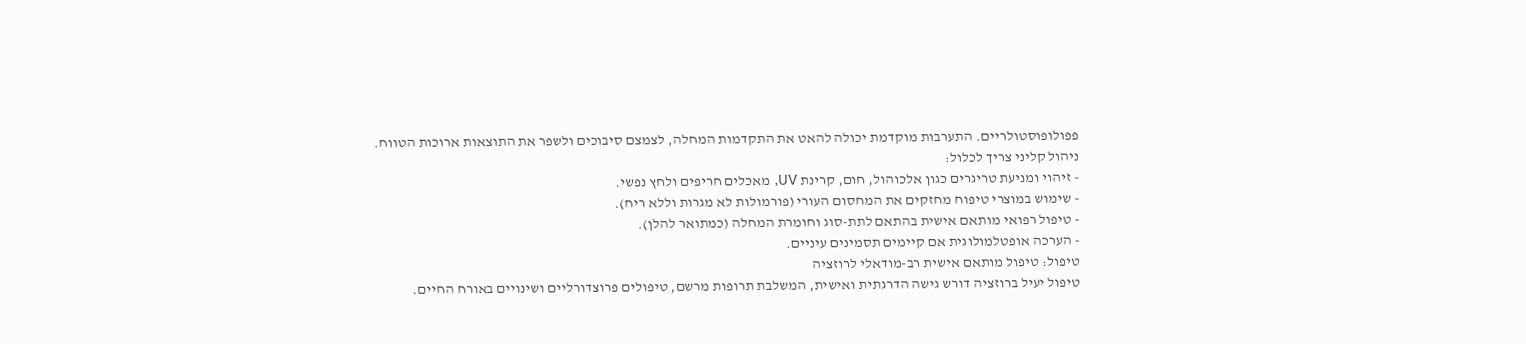פפולופוסטולריים. התערבות מוקדמת יכולה להאט את התקדמות המחלה, לצמצם סיבוכים ולשפר את התוצאות ארוכות הטווח.
ניהול קליני צריך לכלול:
- זיהוי ומניעת טריגרים כגון אלכוהול, חום, קרינת UV, מאכלים חריפים ולחץ נפשי.
- שימוש במוצרי טיפוח מחזקים את המחסום העורי (פורמולות לא מגרות וללא ריח).
- טיפול רפואי מותאם אישית בהתאם לתת-סוג וחומרת המחלה (כמתואר להלן).
- הערכה אופטלמולוגית אם קיימים תסמינים עיניים.
טיפול: טיפול מותאם אישית רב-מודאלי לרוזציה
טיפול יעיל ברוזציה דורש גישה הדרגתית ואישית, המשלבת תרופות מרשם, טיפולים פרוצדורליים ושינויים באורח החיים.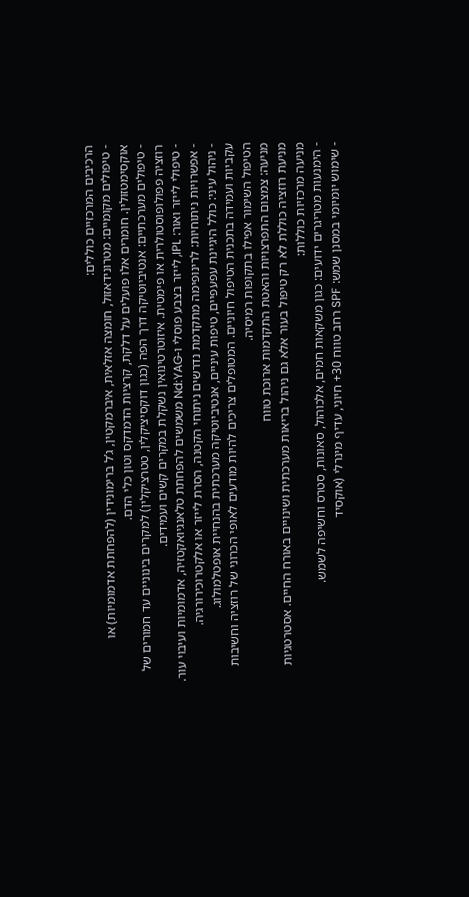הרכיבים המרכזיים כוללים:
- טיפולים מקומיים: מטרונידאזול, חומצה אזלאית, איברמקטין, ג’ל ברימונידין (להפחתת אדמומיות) או אוקסימטזולין. חומרים אלו פועלים על דלקת, קרציות הדמדקס וטון כלי הדם.
- טיפולים מערכתיים: אנטיביוטיקה דרך הפה (כגון דוקסיציקלין, טטרציקלין) למקרים בינוניים עד חמורים של רוזציה פפולופוסטולרית או פימטית. איזוטרטינואין נשקלת במקרים קשים ועמידים.
- טיפולי לייזר ואור: IPL, לייזר בצבע פוסלי ו-Nd:YAG משמשים להפחתת טלאנגיואקטזיה, אדמומיות ועיבוי עור.
- אפשרויות ניתוחיות: לרינופימה מתקדמת נדרשים ניתוחי הקטנה, הסרת לייזר או אלקטרוכירורגיה.
- ניהול עיני: כולל היגיינת עפעפיים, טיפות עיניים, אנטיביוטיקה מערכתית בהנחיית אופטלמולוג.
עקביות ועמידה בתכנית הטיפול חיוניים. המטופלים צריכים להיות מודעים לאופי הכרוני של רוזציה וחשיבות הטיפול השימור אפילו בתקופות רמיסיה.
מניעה: צמצום התפרצויות והאטת התקדמות ארוכת טווח
מניעת רוזציה כוללת לא רק טיפול בעור אלא גם ניהול בריאות מערכתית ושינויים באורח החיים. אסטרטגיות מניעה מרכזיות כוללות:
- הימנעות מטריגרים ידועים: כגון משקאות חמים, אלכוהול, סאונות, סטרס וחשיפה לשמש.
- שימוש יומיומי במסנן שמש: SPF רחב טווח 30+ חיוני, עדיף מינרלי (אוקסיד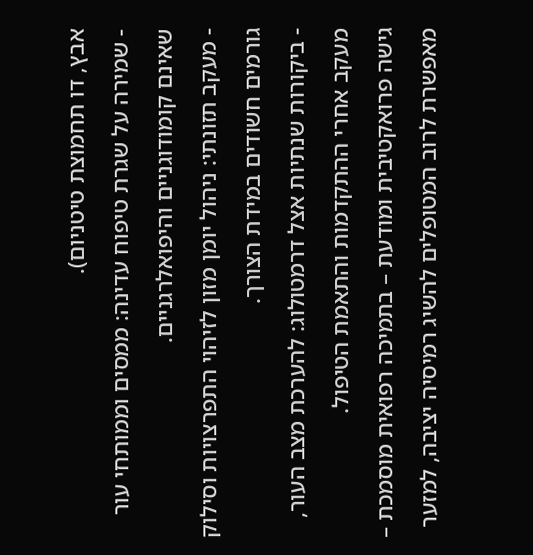אבץ, דו תחמוצת טיטניום).
- שמירה על שגרת טיפוח עדינה: ממסים וממותחי עור שאינם קומודוגניים והיפואלרגניים.
- מעקב תזונתי: ניהול יומן מזון לזיהוי התפרצויות וסילוק גורמים חשודים במידת הצורך.
- ביקורות שנתיות אצל דרמטולוג: להערכת מצב העור, מעקב אחרי ההתקדמות והתאמת הטיפול.
גישה פרואקטיבית ומודעת – בתמיכה רפואית מוסמכת – מאפשרת לרוב המטופלים להשיג רמיסיה יציבה, למזער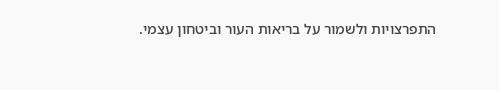התפרצויות ולשמור על בריאות העור וביטחון עצמי.